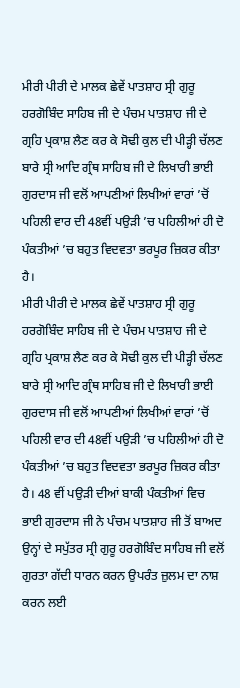ਮੀਰੀ ਪੀਰੀ ਦੇ ਮਾਲਕ ਛੇਵੇਂ ਪਾਤਸ਼ਾਹ ਸ੍ਰੀ ਗੁਰੂ ਹਰਗੋਬਿੰਦ ਸਾਹਿਬ ਜੀ ਦੇ ਪੰਚਮ ਪਾਤਸ਼ਾਹ ਜੀ ਦੇ ਗ੍ਰਹਿ ਪ੍ਰਕਾਸ਼ ਲੈਣ ਕਰ ਕੇ ਸੋਢੀ ਕੁਲ ਦੀ ਪੀੜ੍ਹੀ ਚੱਲਣ ਬਾਰੇ ਸ੍ਰੀ ਆਦਿ ਗ੍ਰੰਥ ਸਾਹਿਬ ਜੀ ਦੇ ਲਿਖਾਰੀ ਭਾਈ ਗੁਰਦਾਸ ਜੀ ਵਲੋਂ ਆਪਣੀਆਂ ਲਿਖੀਆਂ ਵਾਰਾਂ ’ਚੋਂ ਪਹਿਲੀ ਵਾਰ ਦੀ 48ਵੀਂ ਪਉੜੀ ’ਚ ਪਹਿਲੀਆਂ ਹੀ ਦੋ ਪੰਕਤੀਆਂ ’ਚ ਬਹੁਤ ਵਿਦਵਤਾ ਭਰਪੂਰ ਜ਼ਿਕਰ ਕੀਤਾ ਹੈ।
ਮੀਰੀ ਪੀਰੀ ਦੇ ਮਾਲਕ ਛੇਵੇਂ ਪਾਤਸ਼ਾਹ ਸ੍ਰੀ ਗੁਰੂ ਹਰਗੋਬਿੰਦ ਸਾਹਿਬ ਜੀ ਦੇ ਪੰਚਮ ਪਾਤਸ਼ਾਹ ਜੀ ਦੇ ਗ੍ਰਹਿ ਪ੍ਰਕਾਸ਼ ਲੈਣ ਕਰ ਕੇ ਸੋਢੀ ਕੁਲ ਦੀ ਪੀੜ੍ਹੀ ਚੱਲਣ ਬਾਰੇ ਸ੍ਰੀ ਆਦਿ ਗ੍ਰੰਥ ਸਾਹਿਬ ਜੀ ਦੇ ਲਿਖਾਰੀ ਭਾਈ ਗੁਰਦਾਸ ਜੀ ਵਲੋਂ ਆਪਣੀਆਂ ਲਿਖੀਆਂ ਵਾਰਾਂ ’ਚੋਂ ਪਹਿਲੀ ਵਾਰ ਦੀ 48ਵੀਂ ਪਉੜੀ ’ਚ ਪਹਿਲੀਆਂ ਹੀ ਦੋ ਪੰਕਤੀਆਂ ’ਚ ਬਹੁਤ ਵਿਦਵਤਾ ਭਰਪੂਰ ਜ਼ਿਕਰ ਕੀਤਾ ਹੈ। 48 ਵੀਂ ਪਉੜੀ ਦੀਆਂ ਬਾਕੀ ਪੰਕਤੀਆਂ ਵਿਚ ਭਾਈ ਗੁਰਦਾਸ ਜੀ ਨੇ ਪੰਚਮ ਪਾਤਸ਼ਾਹ ਜੀ ਤੋਂ ਬਾਅਦ ਉਨ੍ਹਾਂ ਦੇ ਸਪੁੱਤਰ ਸ੍ਰੀ ਗੁਰੂ ਹਰਗੋਬਿੰਦ ਸਾਹਿਬ ਜੀ ਵਲੋਂ ਗੁਰਤਾ ਗੱਦੀ ਧਾਰਨ ਕਰਨ ਉਪਰੰਤ ਜ਼ੁਲਮ ਦਾ ਨਾਸ਼ ਕਰਨ ਲਈ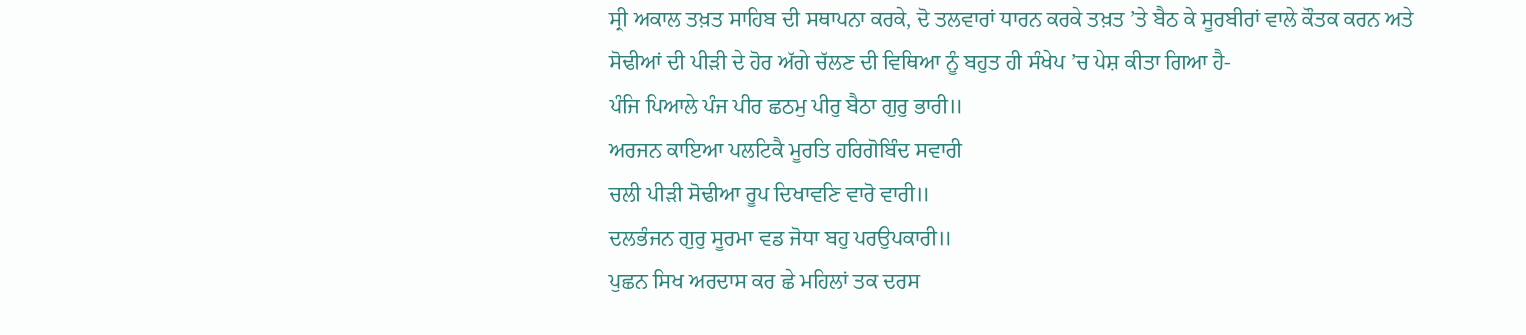ਸ੍ਰੀ ਅਕਾਲ ਤਖ਼ਤ ਸਾਹਿਬ ਦੀ ਸਥਾਪਨਾ ਕਰਕੇ, ਦੋ ਤਲਵਾਰਾਂ ਧਾਰਨ ਕਰਕੇ ਤਖ਼ਤ ’ਤੇ ਬੈਠ ਕੇ ਸੂਰਬੀਰਾਂ ਵਾਲੇ ਕੌਤਕ ਕਰਨ ਅਤੇ ਸੋਢੀਆਂ ਦੀ ਪੀੜੀ ਦੇ ਹੋਰ ਅੱਗੇ ਚੱਲਣ ਦੀ ਵਿਥਿਆ ਨੂੰ ਬਹੁਤ ਹੀ ਸੰਖੇਪ ’ਚ ਪੇਸ਼ ਕੀਤਾ ਗਿਆ ਹੈ-
ਪੰਜਿ ਪਿਆਲੇ ਪੰਜ ਪੀਰ ਛਠਮੁ ਪੀਰੁ ਬੈਠਾ ਗੁਰੁ ਭਾਰੀ॥
ਅਰਜਨ ਕਾਇਆ ਪਲਟਿਕੈ ਮੂਰਤਿ ਹਰਿਗੋਬਿੰਦ ਸਵਾਰੀ
ਚਲੀ ਪੀੜੀ ਸੋਢੀਆ ਰੂਪ ਦਿਖਾਵਣਿ ਵਾਰੋ ਵਾਰੀ॥
ਦਲਭੰਜਨ ਗੁਰੁ ਸੂਰਮਾ ਵਡ ਜੋਧਾ ਬਹੁ ਪਰਉਪਕਾਰੀ॥
ਪੁਛਨ ਸਿਖ ਅਰਦਾਸ ਕਰ ਛੇ ਮਹਿਲਾਂ ਤਕ ਦਰਸ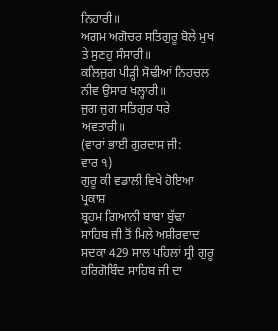ਨਿਹਾਰੀ॥
ਅਗਮ ਅਗੋਚਰ ਸਤਿਗੁਰੂ ਬੋਲੇ ਮੁਖ ਤੇ ਸੁਣਹੁ ਸੰਸਾਰੀ॥
ਕਲਿਜੁਗ ਪੀੜ੍ਹੀ ਸੋਢੀਆਂ ਨਿਹਚਲ ਨੀਵ ਉਸਾਰ ਖਲ੍ਹਾਰੀ॥
ਜੁਗ ਜੁਗ ਸਤਿਗੁਰ ਧਰੇ ਅਵਤਾਰੀ॥
(ਵਾਰਾਂ ਭਾਈ ਗੁਰਦਾਸ ਜੀ:
ਵਾਰ ੧)
ਗੁਰੂ ਕੀ ਵਡਾਲੀ ਵਿਖੇ ਹੋਇਆ ਪ੍ਰਕਾਸ਼
ਬ੍ਰਹਮ ਗਿਆਨੀ ਬਾਬਾ ਬੁੱਢਾ ਸਾਹਿਬ ਜੀ ਤੋਂ ਮਿਲੇ ਅਸ਼ੀਰਵਾਦ ਸਦਕਾ 429 ਸਾਲ ਪਹਿਲਾਂ ਸ੍ਰੀ ਗੁਰੂ ਹਰਿਗੋਬਿੰਦ ਸਾਹਿਬ ਜੀ ਦਾ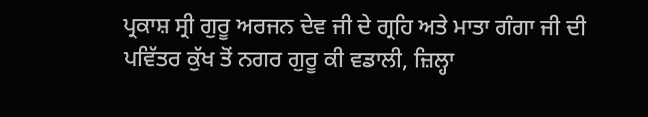ਪ੍ਰਕਾਸ਼ ਸ੍ਰੀ ਗੁਰੂ ਅਰਜਨ ਦੇਵ ਜੀ ਦੇ ਗ੍ਰਹਿ ਅਤੇ ਮਾਤਾ ਗੰਗਾ ਜੀ ਦੀ ਪਵਿੱਤਰ ਕੁੱਖ ਤੋਂ ਨਗਰ ਗੁਰੂ ਕੀ ਵਡਾਲੀ, ਜ਼ਿਲ੍ਹਾ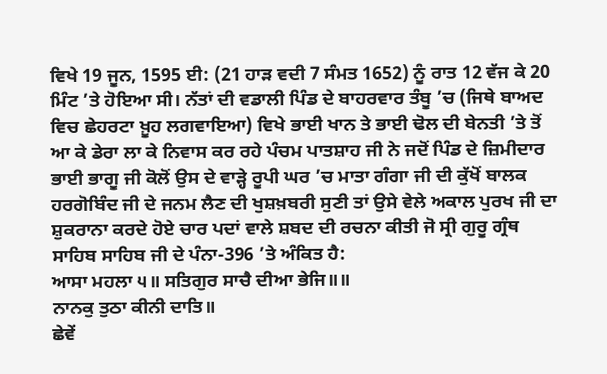ਵਿਖੇ 19 ਜੂਨ, 1595 ਈ: (21 ਹਾੜ ਵਦੀ 7 ਸੰਮਤ 1652) ਨੂੰ ਰਾਤ 12 ਵੱਜ ਕੇ 20 ਮਿੰਟ ’ਤੇ ਹੋਇਆ ਸੀ। ਨੱਤਾਂ ਦੀ ਵਡਾਲੀ ਪਿੰਡ ਦੇ ਬਾਹਰਵਾਰ ਤੰਬੂ ’ਚ (ਜਿਥੇ ਬਾਅਦ ਵਿਚ ਛੇਹਰਟਾ ਖ਼ੂਹ ਲਗਵਾਇਆ) ਵਿਖੇ ਭਾਈ ਖਾਨ ਤੇ ਭਾਈ ਢੋਲ ਦੀ ਬੇਨਤੀ ’ਤੇ ਤੋਂ ਆ ਕੇ ਡੇਰਾ ਲਾ ਕੇ ਨਿਵਾਸ ਕਰ ਰਹੇ ਪੰਚਮ ਪਾਤਸ਼ਾਹ ਜੀ ਨੇ ਜਦੋਂ ਪਿੰਡ ਦੇ ਜ਼ਿਮੀਦਾਰ ਭਾਈ ਭਾਗੂ ਜੀ ਕੋਲੋਂ ਉਸ ਦੇ ਵਾੜ੍ਹੇ ਰੂਪੀ ਘਰ ’ਚ ਮਾਤਾ ਗੰਗਾ ਜੀ ਦੀ ਕੁੱਖੋਂ ਬਾਲਕ ਹਰਗੋਬਿੰਦ ਜੀ ਦੇ ਜਨਮ ਲੈਣ ਦੀ ਖੁਸ਼ਖ਼ਬਰੀ ਸੁਣੀ ਤਾਂ ਉਸੇ ਵੇਲੇ ਅਕਾਲ ਪੁਰਖ ਜੀ ਦਾ ਸ਼ੁਕਰਾਨਾ ਕਰਦੇ ਹੋਏ ਚਾਰ ਪਦਾਂ ਵਾਲੇ ਸ਼ਬਦ ਦੀ ਰਚਨਾ ਕੀਤੀ ਜੋ ਸ੍ਰੀ ਗੁਰੂ ਗ੍ਰੰਥ ਸਾਹਿਬ ਸਾਹਿਬ ਜੀ ਦੇ ਪੰਨਾ-396 ’ਤੇ ਅੰਕਿਤ ਹੈ:
ਆਸਾ ਮਹਲਾ ੫॥ ਸਤਿਗੁਰ ਸਾਚੈ ਦੀਆ ਭੇਜਿ॥॥
ਨਾਨਕੁ ਤੁਠਾ ਕੀਨੀ ਦਾਤਿ॥
ਛੇਵੇਂ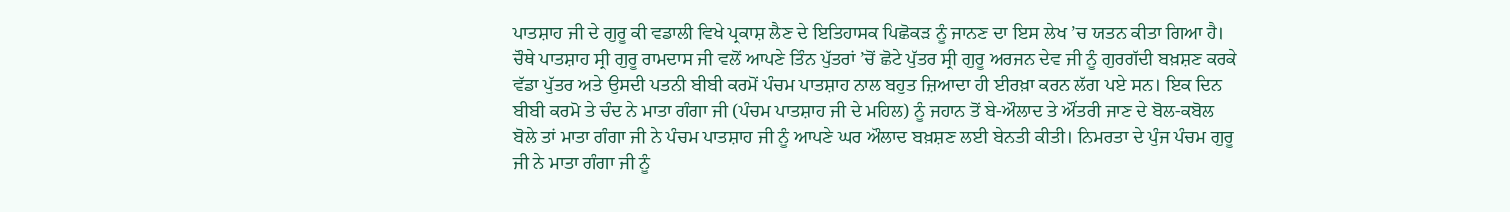ਪਾਤਸ਼ਾਹ ਜੀ ਦੇ ਗੁਰੂ ਕੀ ਵਡਾਲੀ ਵਿਖੇ ਪ੍ਰਕਾਸ਼ ਲੈਣ ਦੇ ਇਤਿਹਾਸਕ ਪਿਛੋਕੜ ਨੂੰ ਜਾਨਣ ਦਾ ਇਸ ਲੇਖ ’ਚ ਯਤਨ ਕੀਤਾ ਗਿਆ ਹੈ। ਚੌਥੇ ਪਾਤਸ਼ਾਹ ਸ੍ਰੀ ਗੁਰੂ ਰਾਮਦਾਸ ਜੀ ਵਲੋਂ ਆਪਣੇ ਤਿੰਨ ਪੁੱਤਰਾਂ ’ਚੋਂ ਛੋਟੇ ਪੁੱਤਰ ਸ੍ਰੀ ਗੁਰੂ ਅਰਜਨ ਦੇਵ ਜੀ ਨੂੰ ਗੁਰਗੱਦੀ ਬਖ਼ਸ਼ਣ ਕਰਕੇ ਵੱਡਾ ਪੁੱਤਰ ਅਤੇ ਉਸਦੀ ਪਤਨੀ ਬੀਬੀ ਕਰਮੋਂ ਪੰਚਮ ਪਾਤਸ਼ਾਹ ਨਾਲ ਬਹੁਤ ਜ਼ਿਆਦਾ ਹੀ ਈਰਖ਼ਾ ਕਰਨ ਲੱਗ ਪਏ ਸਨ। ਇਕ ਦਿਨ ਬੀਬੀ ਕਰਮੋ ਤੇ ਚੰਦ ਨੇ ਮਾਤਾ ਗੰਗਾ ਜੀ (ਪੰਚਮ ਪਾਤਸ਼ਾਹ ਜੀ ਦੇ ਮਹਿਲ) ਨੂੰ ਜਹਾਨ ਤੋਂ ਬੇ-ਔਲਾਦ ਤੇ ਔਂਤਰੀ ਜਾਣ ਦੇ ਬੋਲ-ਕਬੋਲ ਬੋਲੇ ਤਾਂ ਮਾਤਾ ਗੰਗਾ ਜੀ ਨੇ ਪੰਚਮ ਪਾਤਸ਼ਾਹ ਜੀ ਨੂੰ ਆਪਣੇ ਘਰ ਔਲਾਦ ਬਖ਼ਸ਼ਣ ਲਈ ਬੇਨਤੀ ਕੀਤੀ। ਨਿਮਰਤਾ ਦੇ ਪੁੰਜ ਪੰਚਮ ਗੁਰੂ ਜੀ ਨੇ ਮਾਤਾ ਗੰਗਾ ਜੀ ਨੂੰ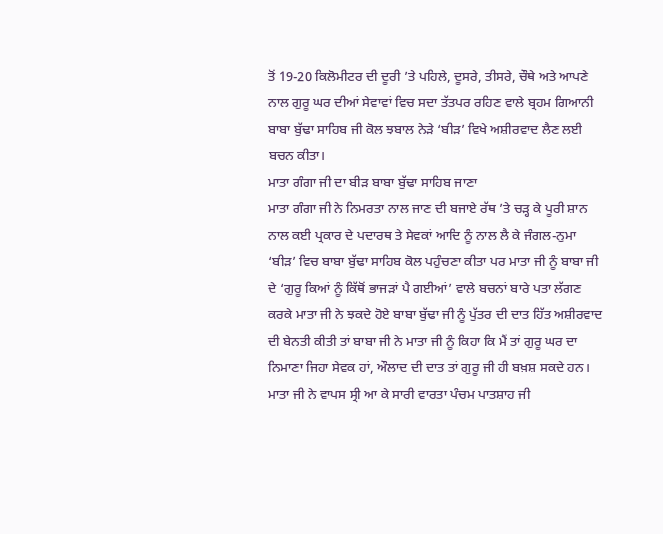ਤੋਂ 19-20 ਕਿਲੋਮੀਟਰ ਦੀ ਦੂਰੀ ’ਤੇ ਪਹਿਲੇ, ਦੂਸਰੇ, ਤੀਸਰੇ, ਚੌਥੇ ਅਤੇ ਆਪਣੇ ਨਾਲ ਗੁਰੂ ਘਰ ਦੀਆਂ ਸੇਵਾਵਾਂ ਵਿਚ ਸਦਾ ਤੱਤਪਰ ਰਹਿਣ ਵਾਲੇ ਬ੍ਰਹਮ ਗਿਆਨੀ ਬਾਬਾ ਬੁੱਢਾ ਸਾਹਿਬ ਜੀ ਕੋਲ ਝਬਾਲ ਨੇੜੇ ‘ਬੀੜ’ ਵਿਖੇ ਅਸ਼ੀਰਵਾਦ ਲੈਣ ਲਈ ਬਚਨ ਕੀਤਾ।
ਮਾਤਾ ਗੰਗਾ ਜੀ ਦਾ ਬੀੜ ਬਾਬਾ ਬੁੱਢਾ ਸਾਹਿਬ ਜਾਣਾ
ਮਾਤਾ ਗੰਗਾ ਜੀ ਨੇ ਨਿਮਰਤਾ ਨਾਲ ਜਾਣ ਦੀ ਬਜਾਏ ਰੱਥ ’ਤੇ ਚੜ੍ਹ ਕੇ ਪੂਰੀ ਸ਼ਾਨ ਨਾਲ ਕਈ ਪ੍ਰਕਾਰ ਦੇ ਪਦਾਰਥ ਤੇ ਸੇਵਕਾਂ ਆਦਿ ਨੂੰ ਨਾਲ ਲੈ ਕੇ ਜੰਗਲ-ਨੁਮਾ ‘ਬੀੜ’ ਵਿਚ ਬਾਬਾ ਬੁੱਢਾ ਸਾਹਿਬ ਕੋਲ ਪਹੁੰਚਣਾ ਕੀਤਾ ਪਰ ਮਾਤਾ ਜੀ ਨੂੰ ਬਾਬਾ ਜੀ ਦੇ ‘ਗੁਰੂ ਕਿਆਂ ਨੂੰ ਕਿੱਥੋਂ ਭਾਜੜਾਂ ਪੈ ਗਈਆਂ’ ਵਾਲੇ ਬਚਨਾਂ ਬਾਰੇ ਪਤਾ ਲੱਗਣ ਕਰਕੇ ਮਾਤਾ ਜੀ ਨੇ ਝਕਦੇ ਹੋਏ ਬਾਬਾ ਬੁੱਢਾ ਜੀ ਨੂੰ ਪੁੱਤਰ ਦੀ ਦਾਤ ਹਿੱਤ ਅਸ਼ੀਰਵਾਦ ਦੀ ਬੇਨਤੀ ਕੀਤੀ ਤਾਂ ਬਾਬਾ ਜੀ ਨੇ ਮਾਤਾ ਜੀ ਨੂੰ ਕਿਹਾ ਕਿ ਮੈਂ ਤਾਂ ਗੁਰੂ ਘਰ ਦਾ ਨਿਮਾਣਾ ਜਿਹਾ ਸੇਵਕ ਹਾਂ, ਔਲਾਦ ਦੀ ਦਾਤ ਤਾਂ ਗੁਰੂ ਜੀ ਹੀ ਬਖ਼ਸ਼ ਸਕਦੇ ਹਨ। ਮਾਤਾ ਜੀ ਨੇ ਵਾਪਸ ਸ੍ਰੀ ਆ ਕੇ ਸਾਰੀ ਵਾਰਤਾ ਪੰਚਮ ਪਾਤਸ਼ਾਹ ਜੀ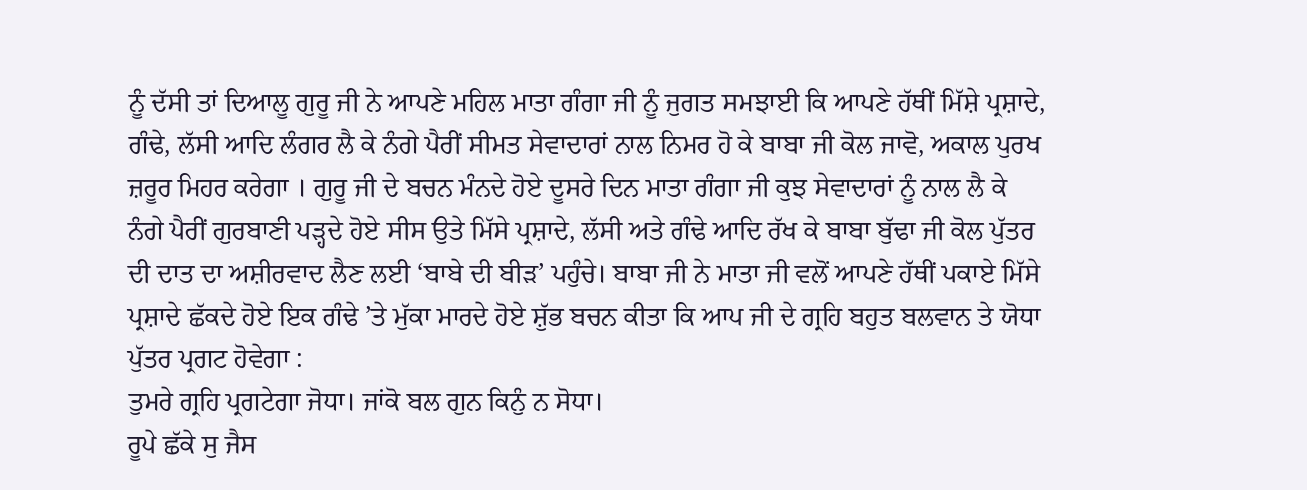ਨੂੰ ਦੱਸੀ ਤਾਂ ਦਿਆਲੂ ਗੁਰੂ ਜੀ ਨੇ ਆਪਣੇ ਮਹਿਲ ਮਾਤਾ ਗੰਗਾ ਜੀ ਨੂੰ ਜੁਗਤ ਸਮਝਾਈ ਕਿ ਆਪਣੇ ਹੱਥੀਂ ਮਿੱਸ਼ੇ ਪ੍ਰਸ਼ਾਦੇ, ਗੰਢੇ, ਲੱਸੀ ਆਦਿ ਲੰਗਰ ਲੈ ਕੇ ਨੰਗੇ ਪੈਰੀਂ ਸੀਮਤ ਸੇਵਾਦਾਰਾਂ ਨਾਲ ਨਿਮਰ ਹੋ ਕੇ ਬਾਬਾ ਜੀ ਕੋਲ ਜਾਵੋ, ਅਕਾਲ ਪੁਰਖ ਜ਼ਰੂਰ ਮਿਹਰ ਕਰੇਗਾ । ਗੁਰੂ ਜੀ ਦੇ ਬਚਨ ਮੰਨਦੇ ਹੋਏ ਦੂਸਰੇ ਦਿਨ ਮਾਤਾ ਗੰਗਾ ਜੀ ਕੁਝ ਸੇਵਾਦਾਰਾਂ ਨੂੰ ਨਾਲ ਲੈ ਕੇ ਨੰਗੇ ਪੈਰੀਂ ਗੁਰਬਾਣੀ ਪੜ੍ਹਦੇ ਹੋਏ ਸੀਸ ਉਤੇ ਮਿੱਸੇ ਪ੍ਰਸ਼ਾਦੇ, ਲੱਸੀ ਅਤੇ ਗੰਢੇ ਆਦਿ ਰੱਖ ਕੇ ਬਾਬਾ ਬੁੱਢਾ ਜੀ ਕੋਲ ਪੁੱਤਰ ਦੀ ਦਾਤ ਦਾ ਅਸ਼ੀਰਵਾਦ ਲੈਣ ਲਈ ‘ਬਾਬੇ ਦੀ ਬੀੜ’ ਪਹੁੰਚੇ। ਬਾਬਾ ਜੀ ਨੇ ਮਾਤਾ ਜੀ ਵਲੋਂ ਆਪਣੇ ਹੱਥੀਂ ਪਕਾਏ ਮਿੱਸੇ ਪ੍ਰਸ਼ਾਦੇ ਛੱਕਦੇ ਹੋਏ ਇਕ ਗੰਢੇ ’ਤੇ ਮੁੱਕਾ ਮਾਰਦੇ ਹੋਏ ਸ਼ੁੱਭ ਬਚਨ ਕੀਤਾ ਕਿ ਆਪ ਜੀ ਦੇ ਗ੍ਰਹਿ ਬਹੁਤ ਬਲਵਾਨ ਤੇ ਯੋਧਾ ਪੁੱਤਰ ਪ੍ਰਗਟ ਹੋਵੇਗਾ :
ਤੁਮਰੇ ਗ੍ਰਹਿ ਪ੍ਰਗਟੇਗਾ ਜੋਧਾ। ਜਾਂਕੋ ਬਲ ਗੁਨ ਕਿਨੁੰ ਨ ਸੋਧਾ।
ਰੂਪੇ ਛੱਕੇ ਸੁ ਜੈਸ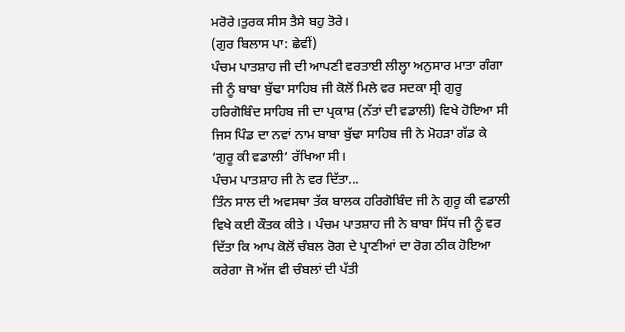ਮਰੋਰੇ।ਤੁਰਕ ਸੀਸ ਤੈਸੇ ਬਹੁ ਤੋਰੇ।
(ਗੁਰ ਬਿਲਾਸ ਪਾ: ਛੇਵੀਂ)
ਪੰਚਮ ਪਾਤਸ਼ਾਹ ਜੀ ਦੀ ਆਪਣੀ ਵਰਤਾਈ ਲੀਲ੍ਹਾ ਅਨੁਸਾਰ ਮਾਤਾ ਗੰਗਾ ਜੀ ਨੂੰ ਬਾਬਾ ਬੁੱਢਾ ਸਾਹਿਬ ਜੀ ਕੋਲੋਂ ਮਿਲੇ ਵਰ ਸਦਕਾ ਸ੍ਰੀ ਗੁਰੂ ਹਰਿਗੋਬਿੰਦ ਸਾਹਿਬ ਜੀ ਦਾ ਪ੍ਰਕਾਸ਼ (ਨੱਤਾਂ ਦੀ ਵਡਾਲੀ) ਵਿਖੇ ਹੋਇਆ ਸੀ ਜਿਸ ਪਿੰਡ ਦਾ ਨਵਾਂ ਨਾਮ ਬਾਬਾ ਬੁੱਢਾ ਸਾਹਿਬ ਜੀ ਨੇ ਮੋਹੜਾ ਗੱਡ ਕੇ ‘ਗੁਰੂ ਕੀ ਵਡਾਲੀ’ ਰੱਖਿਆ ਸੀ।
ਪੰਚਮ ਪਾਤਸ਼ਾਹ ਜੀ ਨੇ ਵਰ ਦਿੱਤਾ...
ਤਿੰਨ ਸਾਲ ਦੀ ਅਵਸਥਾ ਤੱਕ ਬਾਲਕ ਹਰਿਗੋਬਿੰਦ ਜੀ ਨੇ ਗੁਰੂ ਕੀ ਵਡਾਲੀ ਵਿਖੇ ਕਈ ਕੌਤਕ ਕੀਤੇ । ਪੰਚਮ ਪਾਤਸ਼ਾਹ ਜੀ ਨੇ ਬਾਬਾ ਸਿੱਧ ਜੀ ਨੂੰ ਵਰ ਦਿੱਤਾ ਕਿ ਆਪ ਕੋਲੋਂ ਚੰਬਲ ਰੋਗ ਦੇ ਪ੍ਰਾਣੀਆਂ ਦਾ ਰੋਗ ਠੀਕ ਹੋਇਆ ਕਰੇਗਾ ਜੋ ਅੱਜ ਵੀ ਚੰਬਲਾਂ ਦੀ ਪੱਤੀ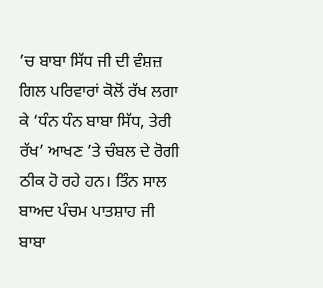’ਚ ਬਾਬਾ ਸਿੱਧ ਜੀ ਦੀ ਵੰਸ਼ਜ਼ ਗਿਲ ਪਰਿਵਾਰਾਂ ਕੋਲੋਂ ਰੱਖ ਲਗਾ ਕੇ ‘ਧੰਨ ਧੰਨ ਬਾਬਾ ਸਿੱਧ, ਤੇਰੀ ਰੱਖ’ ਆਖਣ ’ਤੇ ਚੰਬਲ ਦੇ ਰੋਗੀ ਠੀਕ ਹੋ ਰਹੇ ਹਨ। ਤਿੰਨ ਸਾਲ ਬਾਅਦ ਪੰਚਮ ਪਾਤਸ਼ਾਹ ਜੀ ਬਾਬਾ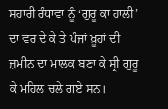ਸਹਾਰੀ ਰੰਧਾਵਾ ਨੂੰ ‘ਗੁਰੂ ਕਾ ਹਾਲੀ’ ਦਾ ਵਰ ਦੇ ਕੇ ਤੇ ਪੰਜਾਂ ਖ਼ੂਹਾਂ ਦੀ ਜ਼ਮੀਨ ਦਾ ਮਾਲਕ ਬਣਾ ਕੇ ਸ੍ਰੀ ਗੁਰੂ ਕੇ ਮਹਿਲ ਚਲੇ ਗਏ ਸਨ।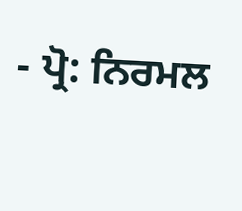- ਪ੍ਰੋ: ਨਿਰਮਲ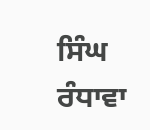ਸਿੰਘ ਰੰਧਾਵਾ